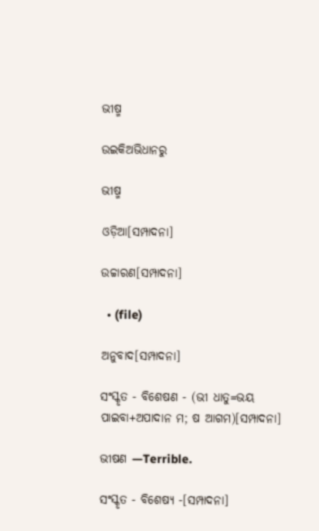ଭୀଷ୍ମ

ଉଇକିଅଭିଧାନ‌ରୁ

ଭୀଷ୍ମ

ଓଡ଼ିଆ[ସମ୍ପାଦନା]

ଉଚ୍ଚାରଣ[ସମ୍ପାଦନା]

  • (file)

ଅନୁବାଦ[ସମ୍ପାଦନା]

ସଂସ୍କୃତ - ବିଶେଷଣ - (ଭୀ ଧାତୁ=ଭୟ ପାଇବା+ଅପାଦାନ ମ; ଷ ଆଗମ)[ସମ୍ପାଦନା]

ଭୀଷଣ —Terrible.

ସଂସ୍କୃତ - ବିଶେଷ୍ୟ -[ସମ୍ପାଦନା]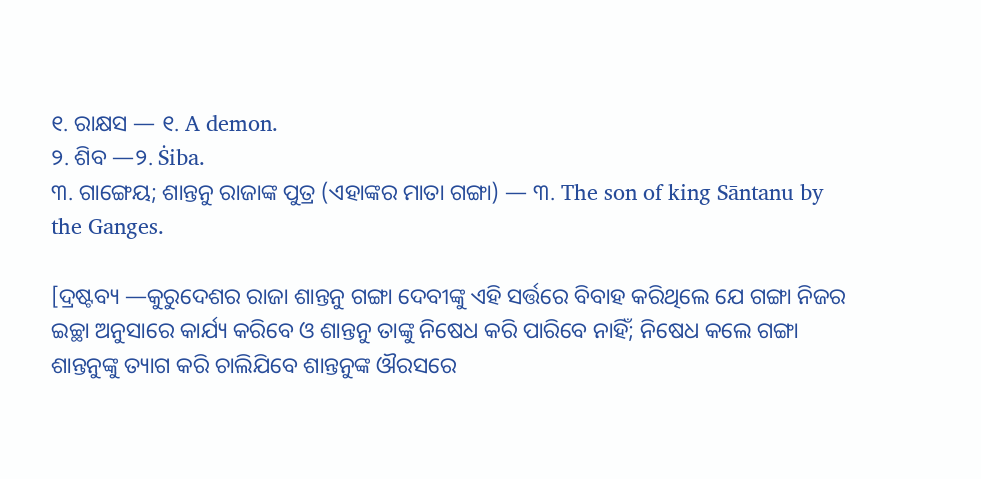୧. ରାକ୍ଷସ — ୧. A demon.
୨. ଶିବ —୨. Ṡiba.
୩. ଗାଙ୍ଗେୟ; ଶାନ୍ତନୁ ରାଜାଙ୍କ ପୁତ୍ର (ଏହାଙ୍କର ମାତା ଗଙ୍ଗା) — ୩. The son of king Sāntanu by the Ganges.

[ଦ୍ରଷ୍ଟବ୍ୟ —କୁରୁଦେଶର ରାଜା ଶାନ୍ତନୁ ଗଙ୍ଗା ଦେବୀଙ୍କୁ ଏହି ସର୍ତ୍ତରେ ବିବାହ କରିଥିଲେ ଯେ ଗଙ୍ଗା ନିଜର ଇଚ୍ଛା ଅନୁସାରେ କାର୍ଯ୍ୟ କରିବେ ଓ ଶାନ୍ତନୁ ତାଙ୍କୁ ନିଷେଧ କରି ପାରିବେ ନାହିଁ; ନିଷେଧ କଲେ ଗଙ୍ଗା ଶାନ୍ତନୁଙ୍କୁ ତ୍ୟାଗ କରି ଚାଲିଯିବେ ଶାନ୍ତନୁଙ୍କ ଔରସରେ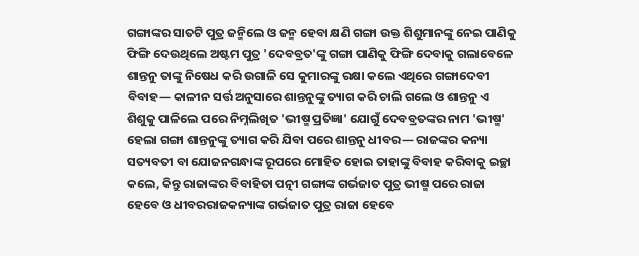ଗଙ୍ଗାଙ୍କର ସାତଟି ପୁତ୍ର ଜନ୍ମିଲେ ଓ ଜନ୍ମ ହେବା କ୍ଷଣି ଗଙ୍ଗା ଉକ୍ତ ଶିଶୁମାନଙ୍କୁ ନେଇ ପାଣିକୁ ଫିଙ୍ଗି ଦେଉଥିଲେ ଅଷ୍ଟମ ପୁତ୍ର 'ଦେବବ୍ରତ'ଙ୍କୁ ଗଙ୍ଗା ପାଣିକୁ ଫିଙ୍ଗି ଦେବାକୁ ଗଲାବେଳେ ଶାନ୍ତନୁ ତାଙ୍କୁ ନିଷେଧ କରି ଉଗାଳି ସେ କୁମାରଙ୍କୁ ରକ୍ଷା କଲେ ଏଥିରେ ଗଙ୍ଗାଦେବୀ ବିବାହ— କାଳୀନ ସର୍ତ୍ତ ଅନୁସାରେ ଶାନ୍ତନୁଙ୍କୁ ତ୍ୟାଗ କରି ଚାଲି ଗଲେ ଓ ଶାନ୍ତନୁ ଏ ଶିଶୁକୁ ପାଳିଲେ ପରେ ନିମ୍ନଲିଖିତ 'ଭୀଷ୍ମ ପ୍ରତିଜ୍ଞା' ଯୋଗୁଁ ଦେବବ୍ରତଙ୍କର ନାମ 'ଭୀଷ୍ମ' ହେଲା ଗଙ୍ଗା ଶାନ୍ତନୁଙ୍କୁ ତ୍ୟାଗ କରି ଯିବା ପରେ ଶାନ୍ତନୁ ଧୀବର— ରାଜଙ୍କର କନ୍ୟା ସତ୍ୟବତୀ ବା ଯୋଜନଗନ୍ଧାଙ୍କ ରୂପରେ ମୋହିତ ହୋଇ ତାହାଙ୍କୁ ବିବାହ କରିବାକୁ ଇଚ୍ଛା କଲେ, କିନ୍ତୁ ରାଜାଙ୍କର ବିବାହିତା ପତ୍ନୀ ଗଙ୍ଗାଙ୍କ ଗର୍ଭଜାତ ପୁତ୍ର ଭୀଷ୍ମ ପରେ ରାଜା ହେବେ ଓ ଧୀବରରାଜକନ୍ୟାଙ୍କ ଗର୍ଭଜାତ ପୁତ୍ର ରାଜା ହେବେ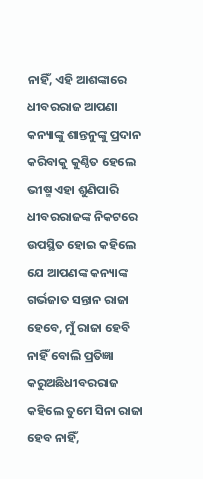ନାହିଁ, ଏହି ଆଶଙ୍କାରେ ଧୀବରରାଜ ଆପଣା କନ୍ୟାଙ୍କୁ ଶାନ୍ତନୁଙ୍କୁ ପ୍ରଦାନ କରିବାକୁ କୁଣ୍ଠିତ ହେଲେ ଭୀଷ୍ମ ଏହା ଶୁଣିପାରି ଧୀବରରାଜଙ୍କ ନିକଟରେ ଉପସ୍ଥିତ ହୋଇ କହିଲେ ଯେ ଆପଣଙ୍କ କନ୍ୟାଙ୍କ ଗର୍ଭଜାତ ସନ୍ତାନ ରାଜା ହେବେ, ମୁଁ ରାଜା ହେବି ନାହିଁ ବୋଲି ପ୍ରତିଜ୍ଞା କରୁଅଛିଧୀବରରାଜ କହିଲେ ତୁମେ ସିନା ରାଜା ହେବ ନାହିଁ,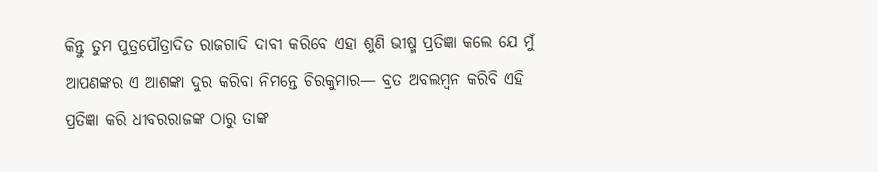କିନ୍ତୁ ତୁମ ପୁତ୍ରପୌତ୍ରାଦିତ ରାଜଗାଦି ଦାବୀ କରିବେ ଏହା ଶୁଣି ଭୀଷ୍ମ ପ୍ରତିଜ୍ଞା କଲେ ଯେ ମୁଁ ଆପଣଙ୍କର ଏ ଆଶଙ୍କା ଦୁର କରିବା ନିମନ୍ତେ ଚିରକୁମାର— ବ୍ରତ ଅବଲମ୍ୱନ କରିବି ଏହି ପ୍ରତିଜ୍ଞା କରି ଧୀବରରାଜଙ୍କ ଠାରୁ ତାଙ୍କ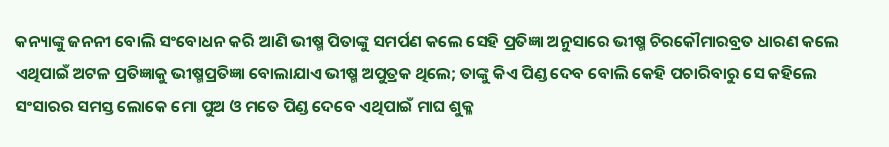କନ୍ୟାଙ୍କୁ ଜନନୀ ବୋଲି ସଂବୋଧନ କରି ଆଣି ଭୀଷ୍ମ ପିତାଙ୍କୁ ସମର୍ପଣ କଲେ ସେହି ପ୍ରତିଜ୍ଞା ଅନୁସାରେ ଭୀଷ୍ମ ଚିରକୌମାରବ୍ରତ ଧାରଣ କଲେ ଏଥିପାଇଁ ଅଟଳ ପ୍ରତିଜ୍ଞାକୁ ଭୀଷ୍ମପ୍ରତିଜ୍ଞା ବୋଲାଯାଏ ଭୀଷ୍ମ ଅପୁତ୍ରକ ଥିଲେ; ତାଙ୍କୁ କିଏ ପିଣ୍ଡ ଦେବ ବୋଲି କେହି ପଚାରିବାରୁ ସେ କହିଲେ ସଂସାରର ସମସ୍ତ ଲୋକେ ମୋ ପୁଅ ଓ ମତେ ପିଣ୍ଡ ଦେବେ ଏଥିପାଇଁ ମାଘ ଶୁକ୍ଳ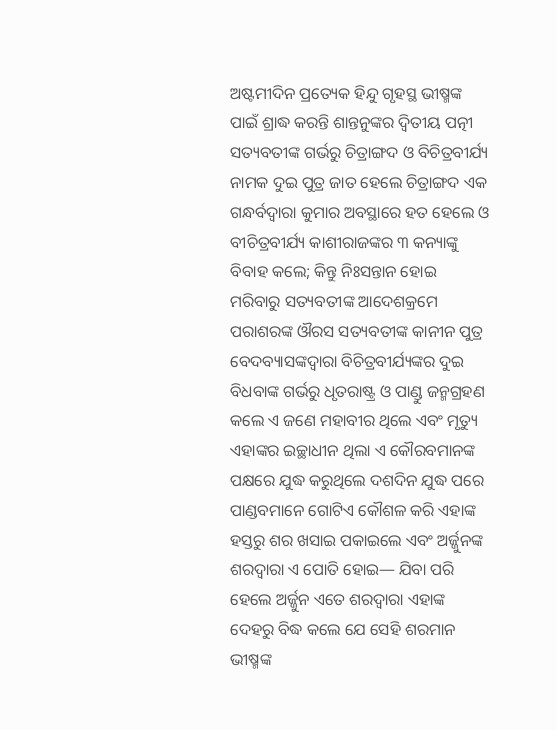ଅଷ୍ଟମୀଦିନ ପ୍ରତ୍ୟେକ ହିନ୍ଦୁ ଗୃହସ୍ଥ ଭୀଷ୍ମଙ୍କ ପାଇଁ ଶ୍ରାଦ୍ଧ କରନ୍ତି ଶାନ୍ତନୁଙ୍କର ଦ୍ୱିତୀୟ ପତ୍ନୀ ସତ୍ୟବତୀଙ୍କ ଗର୍ଭରୁ ଚିତ୍ରାଙ୍ଗଦ ଓ ବିଚିତ୍ରବୀର୍ଯ୍ୟ ନାମକ ଦୁଇ ପୁତ୍ର ଜାତ ହେଲେ ଚିତ୍ରାଙ୍ଗଦ ଏକ ଗନ୍ଧର୍ବଦ୍ୱାରା କୁମାର ଅବସ୍ଥାରେ ହତ ହେଲେ ଓ ବୀଚିତ୍ରବୀର୍ଯ୍ୟ କାଶୀରାଜଙ୍କର ୩ କନ୍ୟାଙ୍କୁ ବିବାହ କଲେ; କିନ୍ତୁ ନିଃସନ୍ତାନ ହୋଇ ମରିବାରୁ ସତ୍ୟବତୀଙ୍କ ଆଦେଶକ୍ରମେ ପରାଶରଙ୍କ ଔରସ ସତ୍ୟବତୀଙ୍କ କାନୀନ ପୁତ୍ର ବେଦବ୍ୟାସଙ୍କଦ୍ୱାରା ବିଚିତ୍ରବୀର୍ଯ୍ୟଙ୍କର ଦୁଇ ବିଧବାଙ୍କ ଗର୍ଭରୁ ଧୃତରାଷ୍ଟ୍ର ଓ ପାଣ୍ଡୁ ଜନ୍ମଗ୍ରହଣ କଲେ ଏ ଜଣେ ମହାବୀର ଥିଲେ ଏବଂ ମୃତ୍ୟୁ ଏହାଙ୍କର ଇଚ୍ଛାଧୀନ ଥିଲା ଏ କୌରବମାନଙ୍କ ପକ୍ଷରେ ଯୁଦ୍ଧ କରୁଥିଲେ ଦଶଦିନ ଯୁଦ୍ଧ ପରେ ପାଣ୍ଡବମାନେ ଗୋଟିଏ କୌଶଳ କରି ଏହାଙ୍କ ହସ୍ତରୁ ଶର ଖସାଇ ପକାଇଲେ ଏବଂ ଅର୍ଜ୍ଜୁନଙ୍କ ଶରଦ୍ୱାରା ଏ ପୋତି ହୋଇ— ଯିବା ପରି ହେଲେ ଅର୍ଜ୍ଜୁନ ଏତେ ଶରଦ୍ୱାରା ଏହାଙ୍କ ଦେହରୁ ବିଦ୍ଧ କଲେ ଯେ ସେହି ଶରମାନ ଭୀଷ୍ମଙ୍କ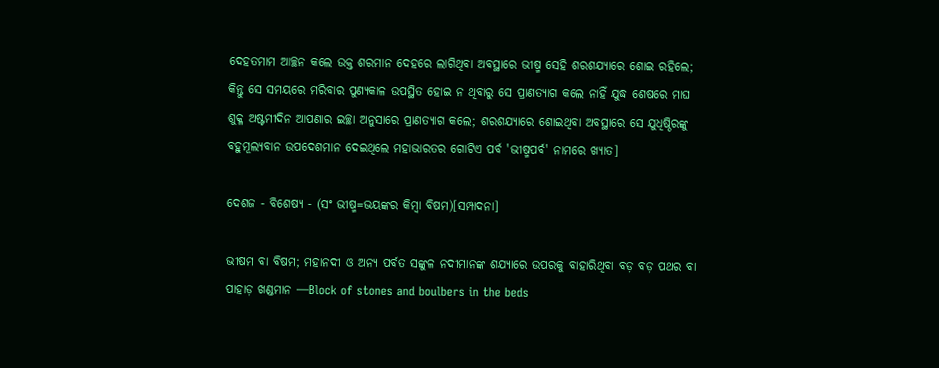ଦେହତମାମ ଆଚ୍ଛନ କଲେ ଉକ୍ତ ଶରମାନ ଦେହରେ ଲାଗିଥିବା ଅବସ୍ଥାରେ ଭୀଷ୍ମ ସେହି ଶରଶଯ୍ୟାରେ ଶୋଇ ରହିଲେ; କିନ୍ତୁ ସେ ସମୟରେ ମରିବାର ପୁଣ୍ୟକାଳ ଉପସ୍ଥିତ ହୋଇ ନ ଥିବାରୁ ସେ ପ୍ରାଣତ୍ୟାଗ କଲେ ନାହିଁ ଯୁଦ୍ଧ ଶେଷରେ ମାଘ ଶୁକ୍ଳ ଅଷ୍ଟମୀଦିନ ଆପଣାର ଇଚ୍ଛା ଅନୁସାରେ ପ୍ରାଣତ୍ୟାଗ କଲେ; ଶରଶଯ୍ୟାରେ ଶୋଇଥିବା ଅବସ୍ଥାରେ ସେ ଯୁଧିଷ୍ଠିରଙ୍କୁ ବହୁମୂଲ୍ୟବାନ ଉପଦେଶମାନ ଦେଇଥିଲେ ମହାଭାରତର ଗୋଟିଏ ପର୍ବ 'ଭୀଷ୍ମପର୍ବ' ନାମରେ ଖ୍ୟାତ]

ଦେଶଜ - ବିଶେଷ୍ୟ - (ସଂ ଭୀଷ୍ମ=ଭୟଙ୍କର କିମ୍ୱା ବିଷମ)[ସମ୍ପାଦନା]

ଭୀଷମ ବା ବିଷମ; ମହାନଦୀ ଓ ଅନ୍ୟ ପର୍ବତ ସଙ୍କୁଳ ନଦୀମାନଙ୍କ ଶଯ୍ୟାରେ ଉପରକୁ ବାହାରିଥିବା ବଡ଼ ବଡ଼ ପଥର ବା ପାହାଡ଼ ଖଣ୍ଡମାନ —Block of stones and boulbers in the beds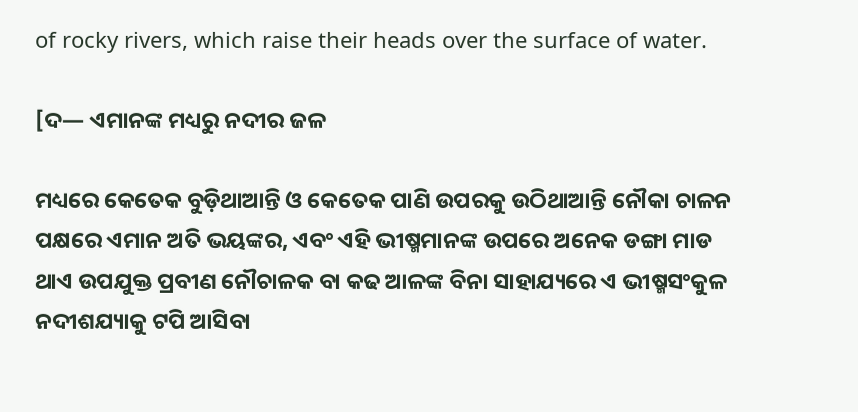of rocky rivers, which raise their heads over the surface of water.

[ଦ— ଏମାନଙ୍କ ମଧ୍ୟରୁ ନଦୀର ଜଳ

ମଧ୍ୟରେ କେତେକ ବୁଡ଼ିଥାଆନ୍ତି ଓ କେତେକ ପାଣି ଉପରକୁ ଉଠିଥାଆନ୍ତି ନୌକା ଚାଳନ ପକ୍ଷରେ ଏମାନ ଅତି ଭୟଙ୍କର, ଏବଂ ଏହି ଭୀଷ୍ମମାନଙ୍କ ଉପରେ ଅନେକ ଡଙ୍ଗା ମାଡ ଥାଏ ଉପଯୁକ୍ତ ପ୍ରବୀଣ ନୌଚାଳକ ବା କଢ ଆଳଙ୍କ ବିନା ସାହାଯ୍ୟରେ ଏ ଭୀଷ୍ମସଂକୁଳ ନଦୀଶଯ୍ୟାକୁ ଟପି ଆସିବା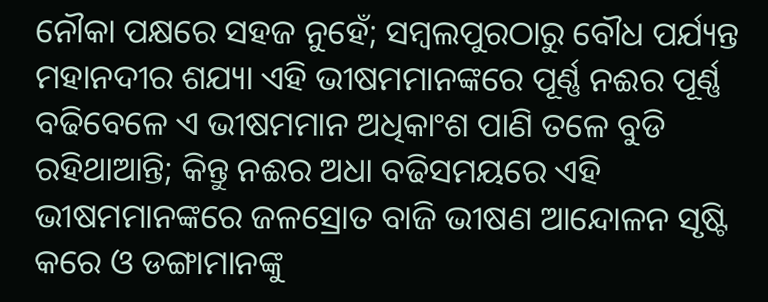ନୌକା ପକ୍ଷରେ ସହଜ ନୁହେଁ; ସମ୍ୱଲପୁରଠାରୁ ବୌଧ ପର୍ଯ୍ୟନ୍ତ ମହାନଦୀର ଶଯ୍ୟା ଏହି ଭୀଷମମାନଙ୍କରେ ପୂର୍ଣ୍ଣ ନଈର ପୂର୍ଣ୍ଣ ବଢିବେଳେ ଏ ଭୀଷମମାନ ଅଧିକାଂଶ ପାଣି ତଳେ ବୁଡି ରହିଥାଆନ୍ତି; କିନ୍ତୁ ନଈର ଅଧା ବଢିସମୟରେ ଏହି ଭୀଷମମାନଙ୍କରେ ଜଳସ୍ରୋତ ବାଜି ଭୀଷଣ ଆନ୍ଦୋଳନ ସୃଷ୍ଟି କରେ ଓ ଡଙ୍ଗାମାନଙ୍କୁ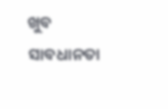ଖୁବ ସାବଧାନତା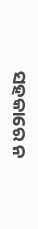ସହକାରେ ନ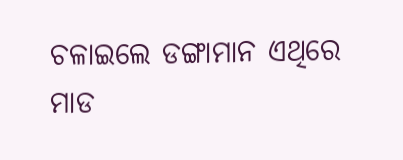ଚଳାଇଲେ ଡଙ୍ଗାମାନ ଏଥିରେ ମାଡ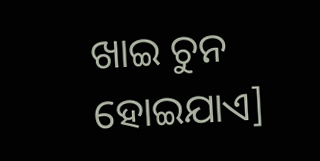ଖାଇ ଚୁନ ହୋଇଯାଏ]